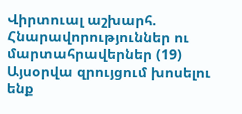Վիրտուալ աշխարհ. Հնարավորություններ ու մարտահրավերներ (19)
Այսօրվա զրույցում խոսելու ենք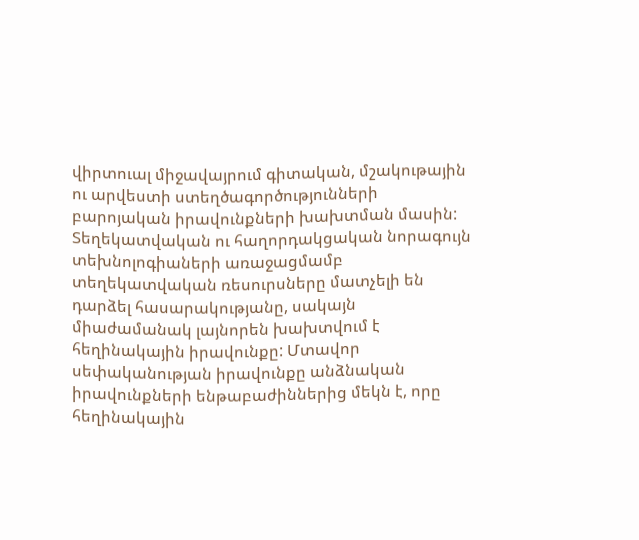վիրտուալ միջավայրում գիտական, մշակութային ու արվեստի ստեղծագործությունների բարոյական իրավունքների խախտման մասին:
Տեղեկատվական ու հաղորդակցական նորագույն տեխնոլոգիաների առաջացմամբ տեղեկատվական ռեսուրսները մատչելի են դարձել հասարակությանը, սակայն միաժամանակ լայնորեն խախտվում է հեղինակային իրավունքը: Մտավոր սեփականության իրավունքը անձնական իրավունքների ենթաբաժիններից մեկն է, որը հեղինակային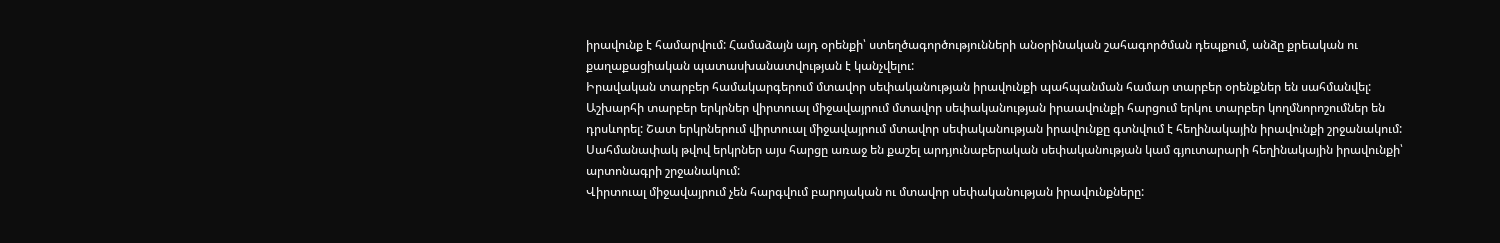իրավունք է համարվում: Համաձայն այդ օրենքի՝ ստեղծագործությունների անօրինական շահագործման դեպքում, անձը քրեական ու քաղաքացիական պատասխանատվության է կանչվելու:
Իրավական տարբեր համակարգերում մտավոր սեփականության իրավունքի պահպանման համար տարբեր օրենքներ են սահմանվել: Աշխարհի տարբեր երկրներ վիրտուալ միջավայրում մտավոր սեփականության իրաավունքի հարցում երկու տարբեր կողմնորոշումներ են դրսևորել: Շատ երկրներում վիրտուալ միջավայրում մտավոր սեփականության իրավունքը գտնվում է հեղինակային իրավունքի շրջանակում: Սահմանափակ թվով երկրներ այս հարցը առաջ են քաշել արդյունաբերական սեփականության կամ գյուտարարի հեղինակային իրավունքի՝ արտոնագրի շրջանակում:
Վիրտուալ միջավայրում չեն հարգվում բարոյական ու մտավոր սեփականության իրավունքները: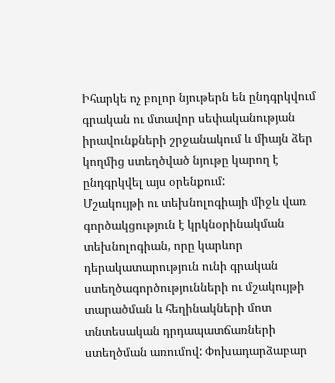Իհարկե ոչ բոլոր նյութերն են ընդգրկվում գրական ու մտավոր սեփականության իրավունքների շրջանակում և միայն ձեր կողմից ստեղծված նյութը կարող է ընդգրկվել այս օրենքում:
Մշակույթի ու տեխնոլոգիայի միջև վառ գործակցություն է կրկնօրինակման տեխնոլոգիան, որը կարևոր դերակատարություն ունի գրական ստեղծագործությունների ու մշակույթի տարածման և հեղինակների մոտ տնտեսական դրդապատճառների ստեղծման առումով: Փոխադարձաբար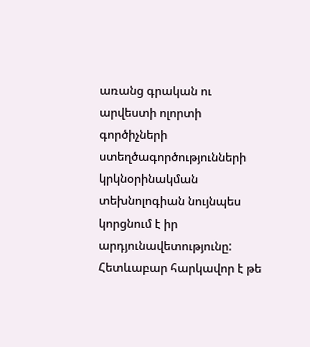առանց գրական ու արվեստի ոլորտի գործիչների ստեղծագործությունների կրկնօրինակման տեխնոլոգիան նույնպես կորցնում է իր արդյունավետությունը: Հետևաբար հարկավոր է թե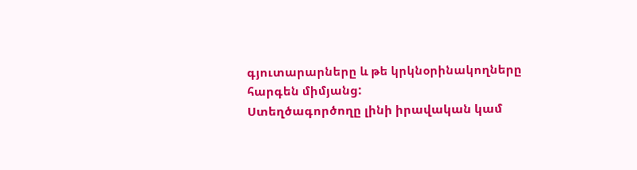գյուտարարները և թե կրկնօրինակողները հարգեն միմյանց:
Ստեղծագործողը լինի իրավական կամ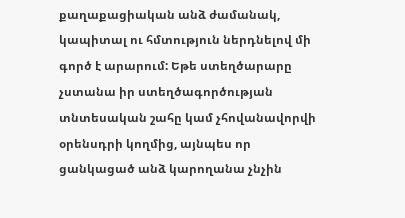քաղաքացիական անձ ժամանակ, կապիտալ ու հմտություն ներդնելով մի գործ է արարում: Եթե ստեղծարարը չստանա իր ստեղծագործության տնտեսական շահը կամ չհովանավորվի օրենսդրի կողմից, այնպես որ ցանկացած անձ կարողանա չնչին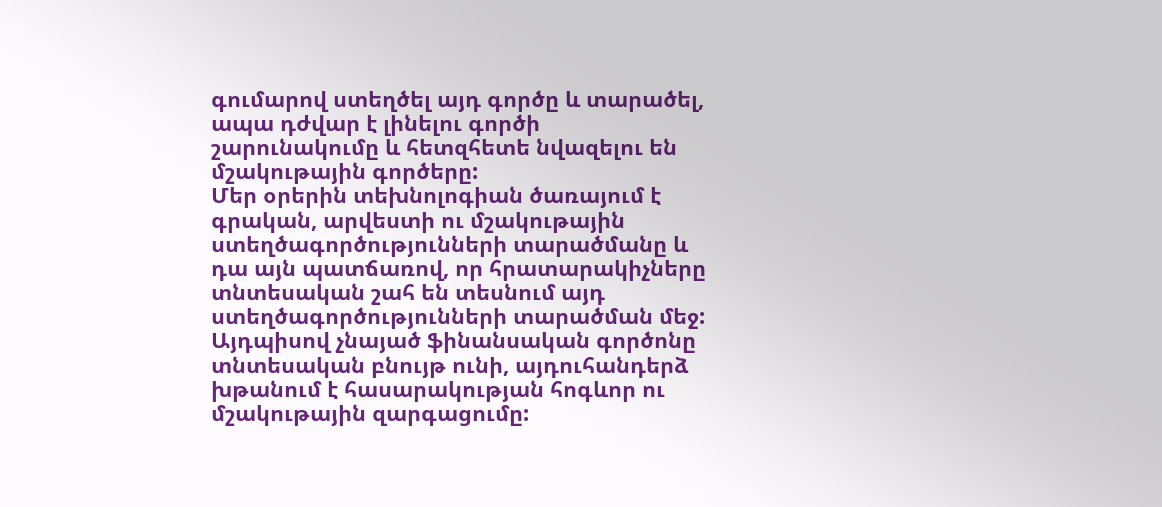գումարով ստեղծել այդ գործը և տարածել, ապա դժվար է լինելու գործի շարունակումը և հետզհետե նվազելու են մշակութային գործերը:
Մեր օրերին տեխնոլոգիան ծառայում է գրական, արվեստի ու մշակութային ստեղծագործությունների տարածմանը և դա այն պատճառով, որ հրատարակիչները տնտեսական շահ են տեսնում այդ ստեղծագործությունների տարածման մեջ: Այդպիսով չնայած ֆինանսական գործոնը տնտեսական բնույթ ունի, այդուհանդերձ խթանում է հասարակության հոգևոր ու մշակութային զարգացումը: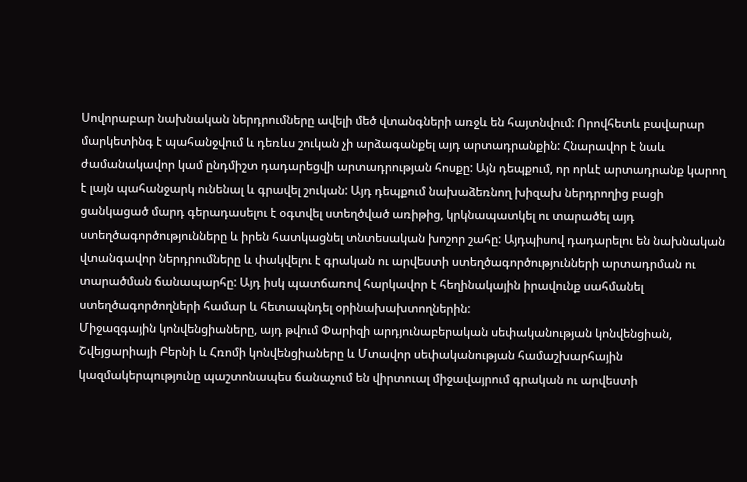Սովորաբար նախնական ներդրումները ավելի մեծ վտանգների առջև են հայտնվում: Որովհետև բավարար մարկետինգ է պահանջվում և դեռևս շուկան չի արձագանքել այդ արտադրանքին: Հնարավոր է նաև ժամանակավոր կամ ընդմիշտ դադարեցվի արտադրության հոսքը: Այն դեպքում, որ որևէ արտադրանք կարող է լայն պահանջարկ ունենալ և գրավել շուկան: Այդ դեպքում նախաձեռնող խիզախ ներդրողից բացի ցանկացած մարդ գերադասելու է օգտվել ստեղծված առիթից, կրկնապատկել ու տարածել այդ ստեղծագործությունները և իրեն հատկացնել տնտեսական խոշոր շահը: Այդպիսով դադարելու են նախնական վտանգավոր ներդրումները և փակվելու է գրական ու արվեստի ստեղծագործությունների արտադրման ու տարածման ճանապարհը: Այդ իսկ պատճառով հարկավոր է հեղինակային իրավունք սահմանել ստեղծագործողների համար և հետապնդել օրինախախտողներին:
Միջազգային կոնվենցիաները, այդ թվում Փարիզի արդյունաբերական սեփականության կոնվենցիան, Շվեյցարիայի Բերնի և Հռոմի կոնվենցիաները և Մտավոր սեփականության համաշխարհային կազմակերպությունը պաշտոնապես ճանաչում են վիրտուալ միջավայրում գրական ու արվեստի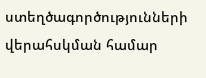ստեղծագործությունների վերահսկման համար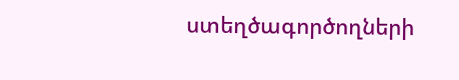ստեղծագործողների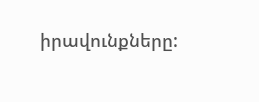իրավունքները: